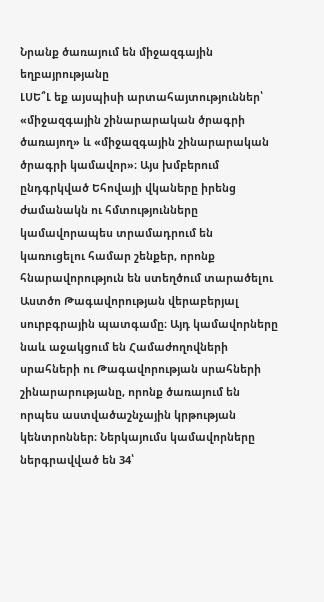Նրանք ծառայում են միջազգային եղբայրությանը
ԼՍԵ՞Լ եք այսպիսի արտահայտություններ՝ «միջազգային շինարարական ծրագրի ծառայող» և «միջազգային շինարարական ծրագրի կամավոր»։ Այս խմբերում ընդգրկված Եհովայի վկաները իրենց ժամանակն ու հմտությունները կամավորապես տրամադրում են կառուցելու համար շենքեր, որոնք հնարավորություն են ստեղծում տարածելու Աստծո Թագավորության վերաբերյալ սուրբգրային պատգամը։ Այդ կամավորները նաև աջակցում են Համաժողովների սրահների ու Թագավորության սրահների շինարարությանը, որոնք ծառայում են որպես աստվածաշնչային կրթության կենտրոններ։ Ներկայումս կամավորները ներգրավված են 34՝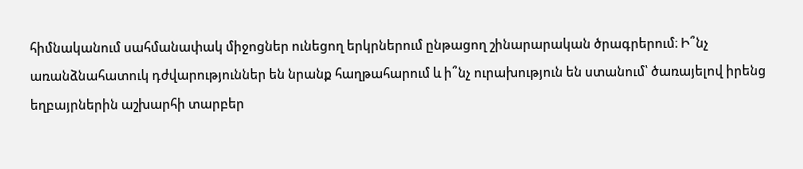հիմնականում սահմանափակ միջոցներ ունեցող երկրներում ընթացող շինարարական ծրագրերում։ Ի՞նչ առանձնահատուկ դժվարություններ են նրանք հաղթահարում և ի՞նչ ուրախություն են ստանում՝ ծառայելով իրենց եղբայրներին աշխարհի տարբեր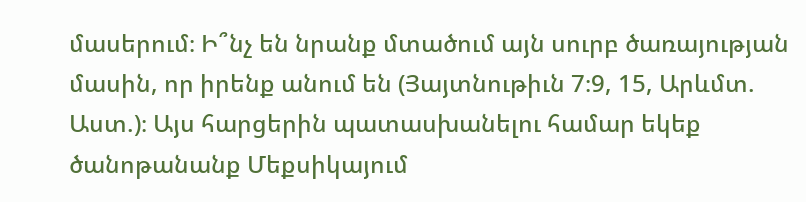մասերում։ Ի՞նչ են նրանք մտածում այն սուրբ ծառայության մասին, որ իրենք անում են (Յայտնութիւն 7։9, 15, Արևմտ. Աստ.)։ Այս հարցերին պատասխանելու համար եկեք ծանոթանանք Մեքսիկայում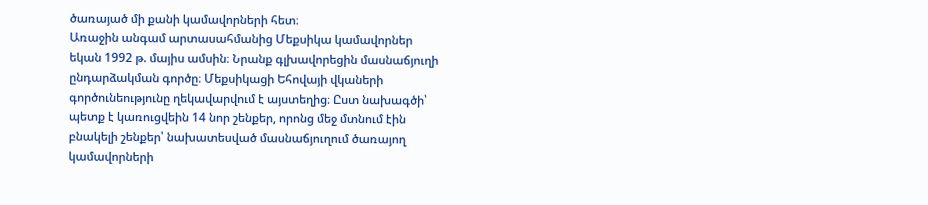ծառայած մի քանի կամավորների հետ։
Առաջին անգամ արտասահմանից Մեքսիկա կամավորներ եկան 1992 թ. մայիս ամսին։ Նրանք գլխավորեցին մասնաճյուղի ընդարձակման գործը։ Մեքսիկացի Եհովայի վկաների գործունեությունը ղեկավարվում է այստեղից։ Ըստ նախագծի՝ պետք է կառուցվեին 14 նոր շենքեր, որոնց մեջ մտնում էին բնակելի շենքեր՝ նախատեսված մասնաճյուղում ծառայող կամավորների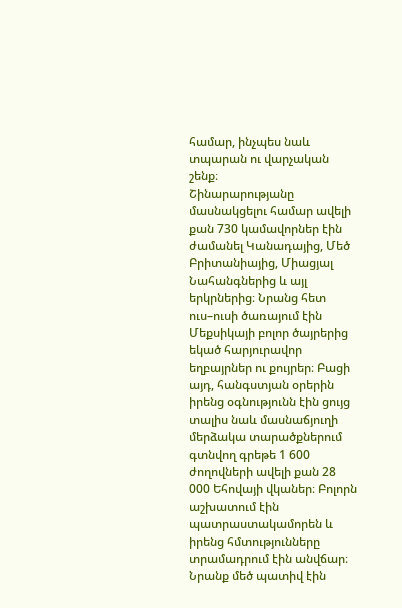համար, ինչպես նաև տպարան ու վարչական շենք։
Շինարարությանը մասնակցելու համար ավելի քան 730 կամավորներ էին ժամանել Կանադայից, Մեծ Բրիտանիայից, Միացյալ Նահանգներից և այլ երկրներից։ Նրանց հետ ուս–ուսի ծառայում էին Մեքսիկայի բոլոր ծայրերից եկած հարյուրավոր եղբայրներ ու քույրեր։ Բացի այդ, հանգստյան օրերին իրենց օգնությունն էին ցույց տալիս նաև մասնաճյուղի մերձակա տարածքներում գտնվող գրեթե 1 600 ժողովների ավելի քան 28 000 Եհովայի վկաներ։ Բոլորն աշխատում էին պատրաստակամորեն և իրենց հմտությունները տրամադրում էին անվճար։ Նրանք մեծ պատիվ էին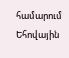համարում Եհովային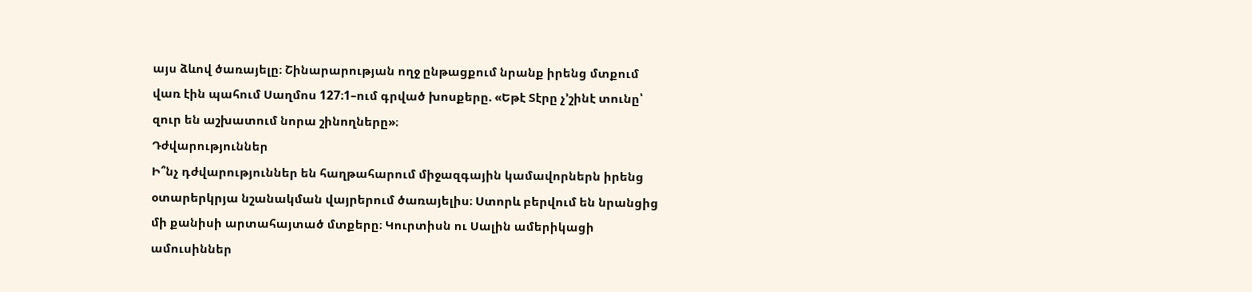այս ձևով ծառայելը։ Շինարարության ողջ ընթացքում նրանք իրենց մտքում վառ էին պահում Սաղմոս 127։1–ում գրված խոսքերը. «Եթէ Տէրը չ’շինէ տունը՝ զուր են աշխատում նորա շինողները»։
Դժվարություններ
Ի՞նչ դժվարություններ են հաղթահարում միջազգային կամավորներն իրենց օտարերկրյա նշանակման վայրերում ծառայելիս։ Ստորև բերվում են նրանցից մի քանիսի արտահայտած մտքերը։ Կուրտիսն ու Սալին ամերիկացի ամուսիններ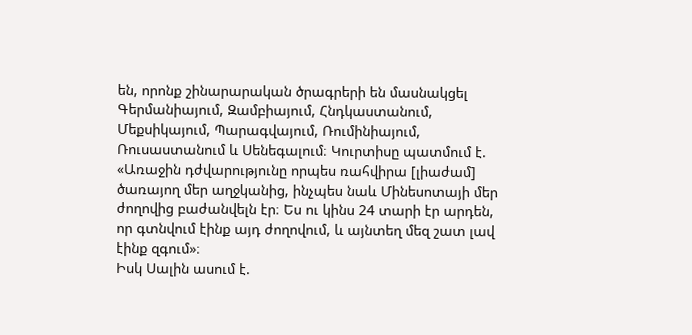են, որոնք շինարարական ծրագրերի են մասնակցել Գերմանիայում, Զամբիայում, Հնդկաստանում, Մեքսիկայում, Պարագվայում, Ռումինիայում, Ռուսաստանում և Սենեգալում։ Կուրտիսը պատմում է. «Առաջին դժվարությունը որպես ռահվիրա [լիաժամ] ծառայող մեր աղջկանից, ինչպես նաև Մինեսոտայի մեր ժողովից բաժանվելն էր։ Ես ու կինս 24 տարի էր արդեն, որ գտնվում էինք այդ ժողովում, և այնտեղ մեզ շատ լավ էինք զգում»։
Իսկ Սալին ասում է.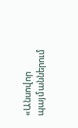«Անսովոր պայմաններում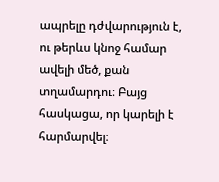ապրելը դժվարություն է, ու թերևս կնոջ համար ավելի մեծ, քան տղամարդու։ Բայց հասկացա, որ կարելի է հարմարվել։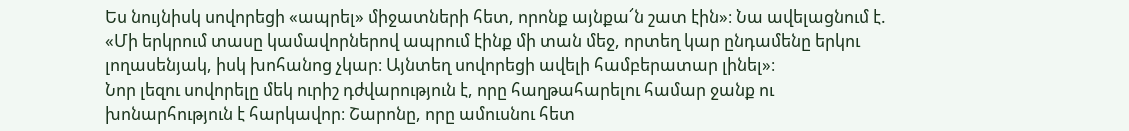Ես նույնիսկ սովորեցի «ապրել» միջատների հետ, որոնք այնքա՜ն շատ էին»։ Նա ավելացնում է. «Մի երկրում տասը կամավորներով ապրում էինք մի տան մեջ, որտեղ կար ընդամենը երկու լողասենյակ, իսկ խոհանոց չկար։ Այնտեղ սովորեցի ավելի համբերատար լինել»։
Նոր լեզու սովորելը մեկ ուրիշ դժվարություն է, որը հաղթահարելու համար ջանք ու խոնարհություն է հարկավոր։ Շարոնը, որը ամուսնու հետ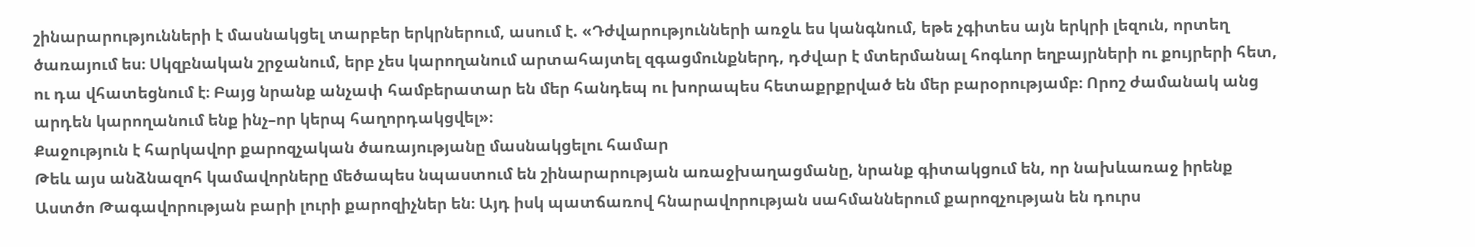շինարարությունների է մասնակցել տարբեր երկրներում, ասում է. «Դժվարությունների առջև ես կանգնում, եթե չգիտես այն երկրի լեզուն, որտեղ ծառայում ես։ Սկզբնական շրջանում, երբ չես կարողանում արտահայտել զգացմունքներդ, դժվար է մտերմանալ հոգևոր եղբայրների ու քույրերի հետ, ու դա վհատեցնում է։ Բայց նրանք անչափ համբերատար են մեր հանդեպ ու խորապես հետաքրքրված են մեր բարօրությամբ։ Որոշ ժամանակ անց արդեն կարողանում ենք ինչ–որ կերպ հաղորդակցվել»։
Քաջություն է հարկավոր քարոզչական ծառայությանը մասնակցելու համար
Թեև այս անձնազոհ կամավորները մեծապես նպաստում են շինարարության առաջխաղացմանը, նրանք գիտակցում են, որ նախևառաջ իրենք Աստծո Թագավորության բարի լուրի քարոզիչներ են։ Այդ իսկ պատճառով հնարավորության սահմաններում քարոզչության են դուրս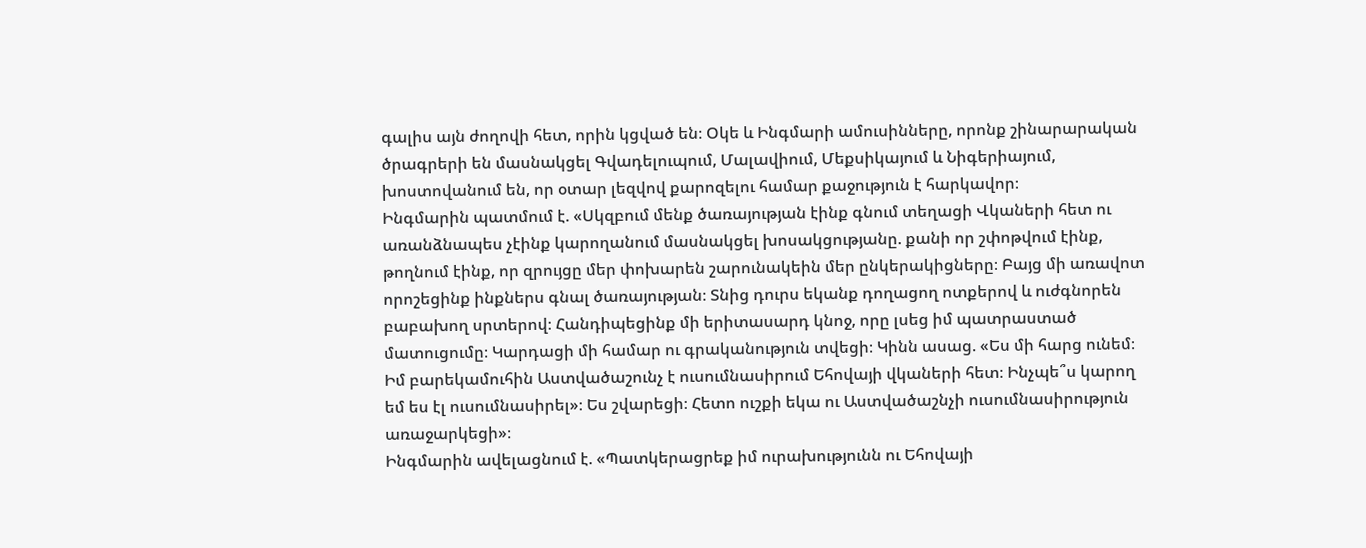գալիս այն ժողովի հետ, որին կցված են։ Օկե և Ինգմարի ամուսինները, որոնք շինարարական ծրագրերի են մասնակցել Գվադելուպում, Մալավիում, Մեքսիկայում և Նիգերիայում, խոստովանում են, որ օտար լեզվով քարոզելու համար քաջություն է հարկավոր։
Ինգմարին պատմում է. «Սկզբում մենք ծառայության էինք գնում տեղացի Վկաների հետ ու առանձնապես չէինք կարողանում մասնակցել խոսակցությանը. քանի որ շփոթվում էինք, թողնում էինք, որ զրույցը մեր փոխարեն շարունակեին մեր ընկերակիցները։ Բայց մի առավոտ որոշեցինք ինքներս գնալ ծառայության։ Տնից դուրս եկանք դողացող ոտքերով և ուժգնորեն բաբախող սրտերով։ Հանդիպեցինք մի երիտասարդ կնոջ, որը լսեց իմ պատրաստած մատուցումը։ Կարդացի մի համար ու գրականություն տվեցի։ Կինն ասաց. «Ես մի հարց ունեմ։ Իմ բարեկամուհին Աստվածաշունչ է ուսումնասիրում Եհովայի վկաների հետ։ Ինչպե՞ս կարող եմ ես էլ ուսումնասիրել»։ Ես շվարեցի։ Հետո ուշքի եկա ու Աստվածաշնչի ուսումնասիրություն առաջարկեցի»։
Ինգմարին ավելացնում է. «Պատկերացրեք իմ ուրախությունն ու Եհովայի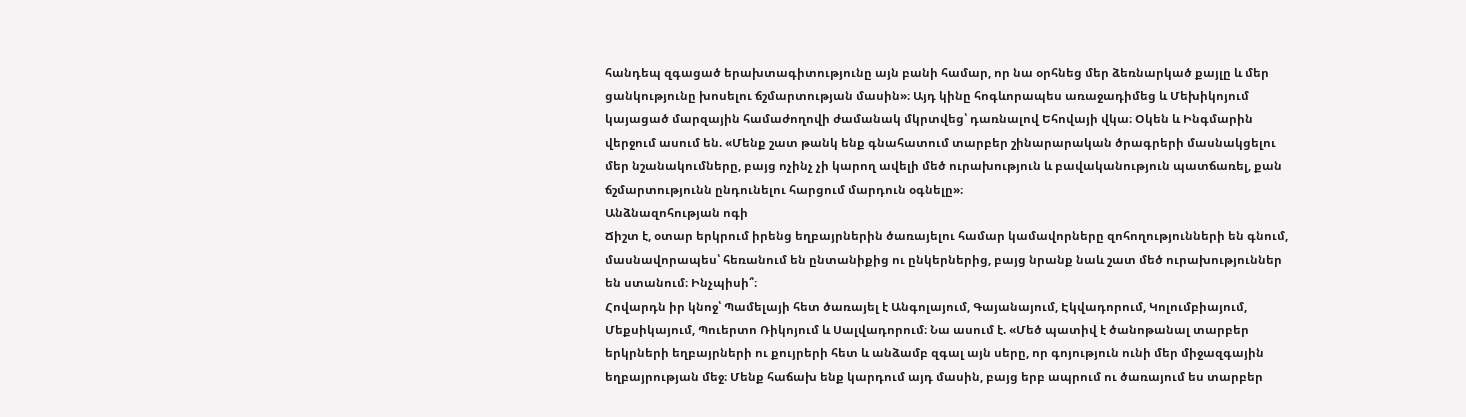հանդեպ զգացած երախտագիտությունը այն բանի համար, որ նա օրհնեց մեր ձեռնարկած քայլը և մեր ցանկությունը խոսելու ճշմարտության մասին»։ Այդ կինը հոգևորապես առաջադիմեց և Մեխիկոյում կայացած մարզային համաժողովի ժամանակ մկրտվեց՝ դառնալով Եհովայի վկա։ Օկեն և Ինգմարին վերջում ասում են. «Մենք շատ թանկ ենք գնահատում տարբեր շինարարական ծրագրերի մասնակցելու մեր նշանակումները, բայց ոչինչ չի կարող ավելի մեծ ուրախություն և բավականություն պատճառել, քան ճշմարտությունն ընդունելու հարցում մարդուն օգնելը»։
Անձնազոհության ոգի
Ճիշտ է, օտար երկրում իրենց եղբայրներին ծառայելու համար կամավորները զոհողությունների են գնում, մասնավորապես՝ հեռանում են ընտանիքից ու ընկերներից, բայց նրանք նաև շատ մեծ ուրախություններ են ստանում։ Ինչպիսի՞։
Հովարդն իր կնոջ՝ Պամելայի հետ ծառայել է Անգոլայում, Գայանայում, Էկվադորում, Կոլումբիայում, Մեքսիկայում, Պուերտո Ռիկոյում և Սալվադորում։ Նա ասում է. «Մեծ պատիվ է ծանոթանալ տարբեր երկրների եղբայրների ու քույրերի հետ և անձամբ զգալ այն սերը, որ գոյություն ունի մեր միջազգային եղբայրության մեջ։ Մենք հաճախ ենք կարդում այդ մասին, բայց երբ ապրում ու ծառայում ես տարբեր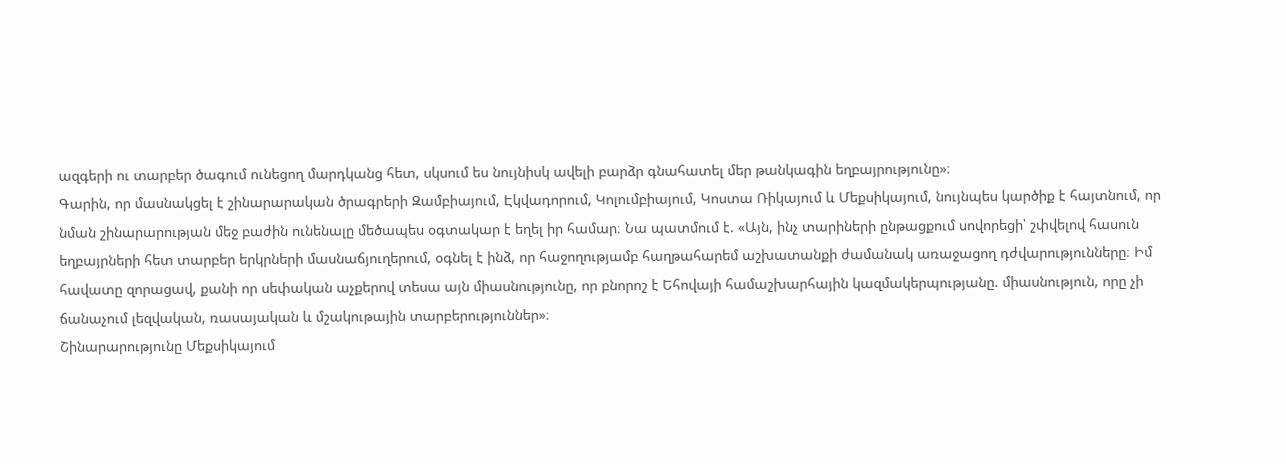ազգերի ու տարբեր ծագում ունեցող մարդկանց հետ, սկսում ես նույնիսկ ավելի բարձր գնահատել մեր թանկագին եղբայրությունը»։
Գարին, որ մասնակցել է շինարարական ծրագրերի Զամբիայում, Էկվադորում, Կոլումբիայում, Կոստա Ռիկայում և Մեքսիկայում, նույնպես կարծիք է հայտնում, որ նման շինարարության մեջ բաժին ունենալը մեծապես օգտակար է եղել իր համար։ Նա պատմում է. «Այն, ինչ տարիների ընթացքում սովորեցի՝ շփվելով հասուն եղբայրների հետ տարբեր երկրների մասնաճյուղերում, օգնել է ինձ, որ հաջողությամբ հաղթահարեմ աշխատանքի ժամանակ առաջացող դժվարությունները։ Իմ հավատը զորացավ, քանի որ սեփական աչքերով տեսա այն միասնությունը, որ բնորոշ է Եհովայի համաշխարհային կազմակերպությանը. միասնություն, որը չի ճանաչում լեզվական, ռասայական և մշակութային տարբերություններ»։
Շինարարությունը Մեքսիկայում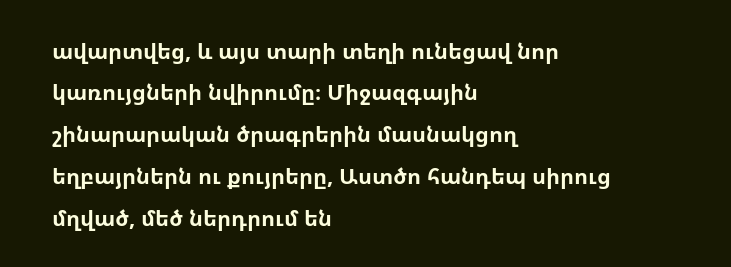ավարտվեց, և այս տարի տեղի ունեցավ նոր կառույցների նվիրումը։ Միջազգային շինարարական ծրագրերին մասնակցող եղբայրներն ու քույրերը, Աստծո հանդեպ սիրուց մղված, մեծ ներդրում են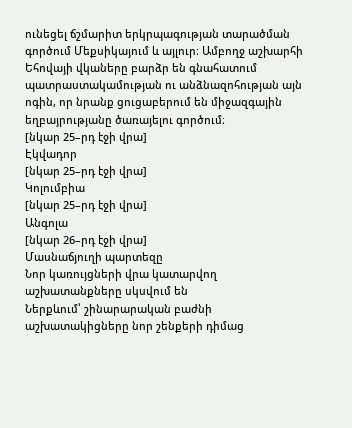ունեցել ճշմարիտ երկրպագության տարածման գործում Մեքսիկայում և այլուր։ Ամբողջ աշխարհի Եհովայի վկաները բարձր են գնահատում պատրաստակամության ու անձնազոհության այն ոգին, որ նրանք ցուցաբերում են միջազգային եղբայրությանը ծառայելու գործում։
[նկար 25–րդ էջի վրա]
Էկվադոր
[նկար 25–րդ էջի վրա]
Կոլումբիա
[նկար 25–րդ էջի վրա]
Անգոլա
[նկար 26–րդ էջի վրա]
Մասնաճյուղի պարտեզը
Նոր կառույցների վրա կատարվող աշխատանքները սկսվում են
Ներքևում՝ շինարարական բաժնի աշխատակիցները նոր շենքերի դիմաց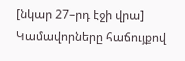[նկար 27–րդ էջի վրա]
Կամավորները հաճույքով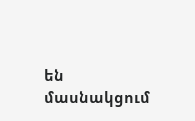են մասնակցում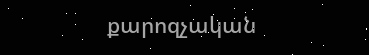քարոզչական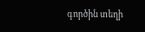գործին տեղի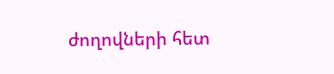ժողովների հետ